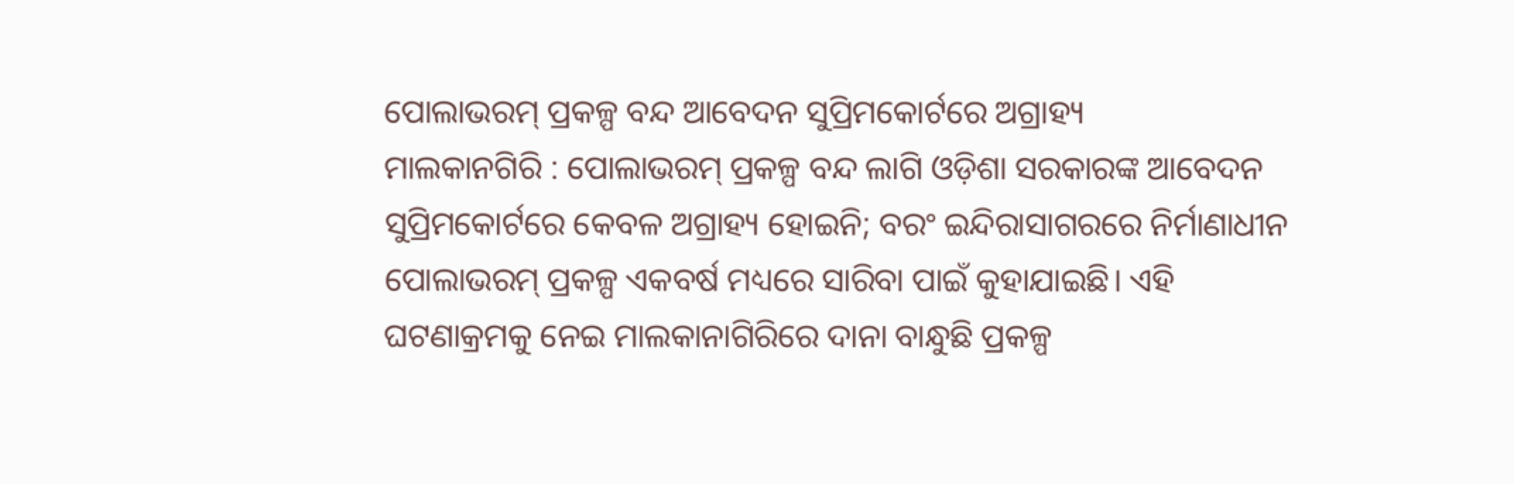ପୋଲାଭରମ୍ ପ୍ରକଳ୍ପ ବନ୍ଦ ଆବେଦନ ସୁପ୍ରିମକୋର୍ଟରେ ଅଗ୍ରାହ୍ୟ
ମାଲକାନଗିରି : ପୋଲାଭରମ୍ ପ୍ରକଳ୍ପ ବନ୍ଦ ଲାଗି ଓଡ଼ିଶା ସରକାରଙ୍କ ଆବେଦନ ସୁପ୍ରିମକୋର୍ଟରେ କେବଳ ଅଗ୍ରାହ୍ୟ ହୋଇନି; ବରଂ ଇନ୍ଦିରାସାଗରରେ ନିର୍ମାଣାଧୀନ ପୋଲାଭରମ୍ ପ୍ରକଳ୍ପ ଏକବର୍ଷ ମଧ୍ୟରେ ସାରିବା ପାଇଁ କୁହାଯାଇଛି। ଏହି ଘଟଣାକ୍ରମକୁ ନେଇ ମାଲକାନାଗିରିରେ ଦାନା ବାନ୍ଧୁଛି ପ୍ରକଳ୍ପ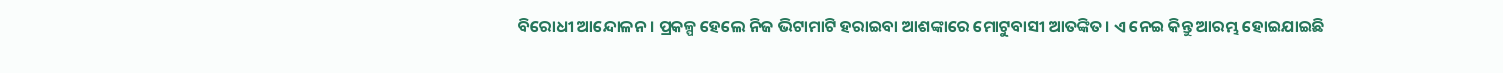ବିରୋଧୀ ଆନ୍ଦୋଳନ। ପ୍ରକଳ୍ପ ହେଲେ ନିଜ ଭିଟାମାଟି ହରାଇବା ଆଶଙ୍କାରେ ମୋଟୁବାସୀ ଆତଙ୍କିତ। ଏ ନେଇ କିନ୍ତୁ ଆରମ୍ଭ ହୋଇଯାଇଛି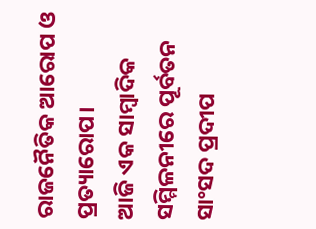ରାଜନୈତିକ ଆରୋପ ଓ ପ୍ରତ୍ୟାରୋପ।
ଆଜି ଏକ ସାମ୍ବାଦିକ ସମ୍ମିଳନୀରେ ପୂର୍ବତନ ସାଂସଦ ପ୍ରଦୀପ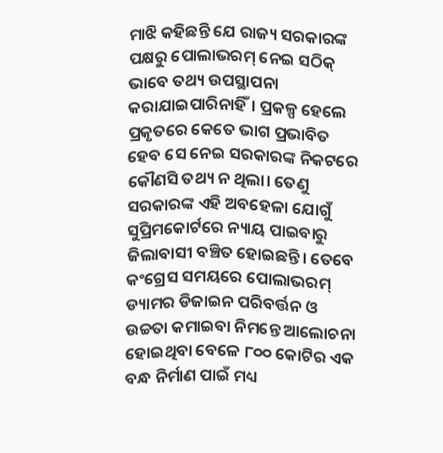ମାଝି କହିଛନ୍ତି ଯେ ରାଜ୍ୟ ସରକାରଙ୍କ ପକ୍ଷରୁ ପୋଲାଭରମ୍ ନେଇ ସଠିକ୍ ଭାବେ ତଥ୍ୟ ଉପସ୍ଥାପନା କରାଯାଇପାରିନାହିଁ। ପ୍ରକଳ୍ପ ହେଲେ ପ୍ରକୃତରେ କେତେ ଭାଗ ପ୍ରଭାବିତ ହେବ ସେ ନେଇ ସରକାରଙ୍କ ନିକଟରେ କୌଣସି ତଥ୍ୟ ନ ଥିଲା। ତେଣୁ ସରକାରଙ୍କ ଏହି ଅବହେଳା ଯୋଗୁଁ ସୁପ୍ରିମକୋର୍ଟରେ ନ୍ୟାୟ ପାଇବାରୁ ଜିଲାବାସୀ ବଞ୍ଚିତ ହୋଇଛନ୍ତି। ତେବେ କଂଗ୍ରେସ ସମୟରେ ପୋଲାଭରମ୍ ଡ୍ୟାମର ଡିଜାଇନ ପରିବର୍ତ୍ତନ ଓ ଉଚ୍ଚତା କମାଇବା ନିମନ୍ତେ ଆଲୋଚନା ହୋଇଥିବା ବେଳେ ୮୦୦ କୋଟିର ଏକ ବନ୍ଧ ନିର୍ମାଣ ପାଇଁ ମଧ୍ୟ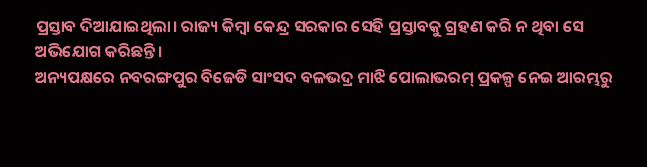ପ୍ରସ୍ତାବ ଦିଆଯାଇଥିଲା। ରାଜ୍ୟ କିମ୍ବା କେନ୍ଦ୍ର ସରକାର ସେହି ପ୍ରସ୍ତାବକୁ ଗ୍ରହଣ କରି ନ ଥିବା ସେ ଅଭିଯୋଗ କରିଛନ୍ତି।
ଅନ୍ୟପକ୍ଷରେ ନବରଙ୍ଗପୁର ବିଜେଡି ସାଂସଦ ବଳଭଦ୍ର ମାଝି ପୋଲାଭରମ୍ ପ୍ରକଳ୍ପ ନେଇ ଆରମ୍ଭରୁ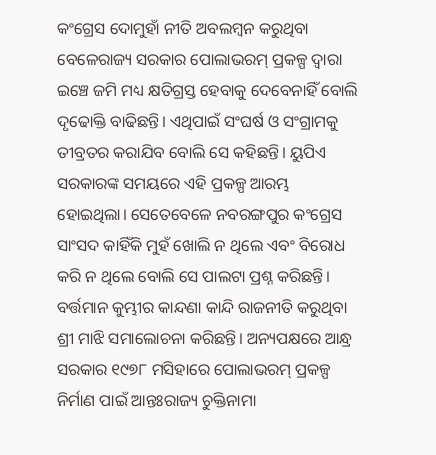କଂଗ୍ରେସ ଦୋମୁହାଁ ନୀତି ଅବଲମ୍ବନ କରୁଥିବା ବେଳେରାଜ୍ୟ ସରକାର ପୋଲାଭରମ୍ ପ୍ରକଳ୍ପ ଦ୍ୱାରା ଇଞ୍ଚେ ଜମି ମଧ୍ୟ କ୍ଷତିଗ୍ରସ୍ତ ହେବାକୁ ଦେବେନାହିଁ ବୋଲି ଦୃଢୋକ୍ତି ବାଢିଛନ୍ତି। ଏଥିପାଇଁ ସଂଘର୍ଷ ଓ ସଂଗ୍ରାମକୁ ତୀବ୍ରତର କରାଯିବ ବୋଲି ସେ କହିଛନ୍ତି। ୟୁପିଏ ସରକାରଙ୍କ ସମୟରେ ଏହି ପ୍ରକଳ୍ପ ଆରମ୍ଭ ହୋଇଥିଲା। ସେତେବେଳେ ନବରଙ୍ଗପୁର କଂଗ୍ରେସ ସାଂସଦ କାହିଁକି ମୁହଁ ଖୋଲି ନ ଥିଲେ ଏବଂ ବିରୋଧ କରି ନ ଥିଲେ ବୋଲି ସେ ପାଲଟା ପ୍ରଶ୍ନ କରିଛନ୍ତି। ବର୍ତ୍ତମାନ କୁମ୍ଭୀର କାନ୍ଦଣା କାନ୍ଦି ରାଜନୀତି କରୁଥିବା ଶ୍ରୀ ମାଝି ସମାଲୋଚନା କରିଛନ୍ତି। ଅନ୍ୟପକ୍ଷରେ ଆନ୍ଧ୍ର ସରକାର ୧୯୭୮ ମସିହାରେ ପୋଲାଭରମ୍ ପ୍ରକଳ୍ପ ନିର୍ମାଣ ପାଇଁ ଆନ୍ତଃରାଜ୍ୟ ଚୁକ୍ତିନାମା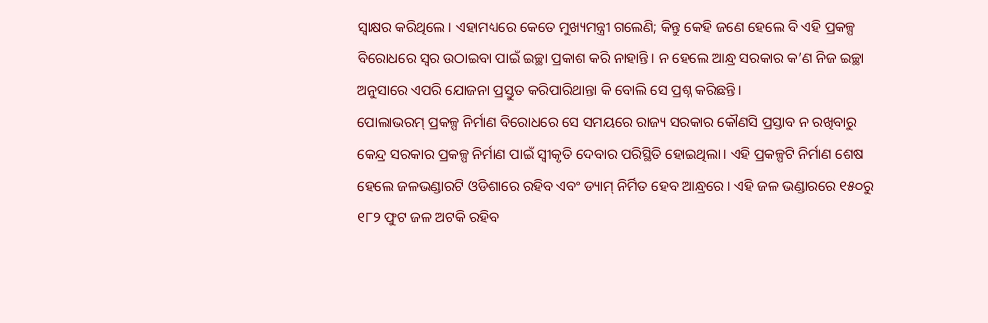ସ୍ୱାକ୍ଷର କରିଥିଲେ। ଏହାମଧ୍ୟରେ କେତେ ମୁଖ୍ୟମନ୍ତ୍ରୀ ଗଲେଣି; କିନ୍ତୁ କେହି ଜଣେ ହେଲେ ବି ଏହି ପ୍ରକଳ୍ପ ବିରୋଧରେ ସ୍ୱର ଉଠାଇବା ପାଇଁ ଇଚ୍ଛା ପ୍ରକାଶ କରି ନାହାନ୍ତି। ନ ହେଲେ ଆନ୍ଧ୍ର ସରକାର କ’ଣ ନିଜ ଇଚ୍ଛା ଅନୁସାରେ ଏପରି ଯୋଜନା ପ୍ରସ୍ତୁତ କରିପାରିଥାନ୍ତା କି ବୋଲି ସେ ପ୍ରଶ୍ନ କରିଛନ୍ତି।
ପୋଲାଭରମ୍ ପ୍ରକଳ୍ପ ନିର୍ମାଣ ବିରୋଧରେ ସେ ସମୟରେ ରାଜ୍ୟ ସରକାର କୌଣସି ପ୍ରସ୍ତାବ ନ ରଖିବାରୁ କେନ୍ଦ୍ର ସରକାର ପ୍ରକଳ୍ପ ନିର୍ମାଣ ପାଇଁ ସ୍ୱୀକୃତି ଦେବାର ପରିସ୍ଥିତି ହୋଇଥିଲା। ଏହି ପ୍ରକଳ୍ପଟି ନିର୍ମାଣ ଶେଷ ହେଲେ ଜଳଭଣ୍ଡାରଟି ଓଡିଶାରେ ରହିବ ଏବଂ ଡ୍ୟାମ୍ ନିର୍ମିତ ହେବ ଆନ୍ଧ୍ରରେ। ଏହି ଜଳ ଭଣ୍ଡାରରେ ୧୫୦ରୁ ୧୮୨ ଫୁଟ ଜଳ ଅଟକି ରହିବ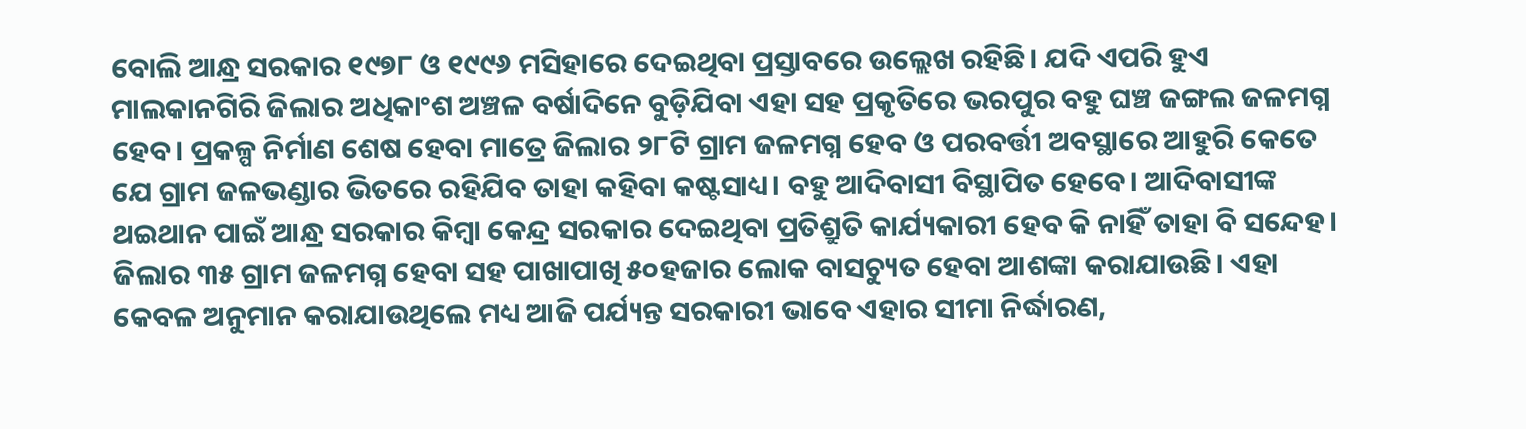ବୋଲି ଆନ୍ଧ୍ର ସରକାର ୧୯୭୮ ଓ ୧୯୯୬ ମସିହାରେ ଦେଇଥିବା ପ୍ରସ୍ତାବରେ ଉଲ୍ଲେଖ ରହିଛି। ଯଦି ଏପରି ହୁଏ ମାଲକାନଗିରି ଜିଲାର ଅଧିକାଂଶ ଅଞ୍ଚଳ ବର୍ଷାଦିନେ ବୁଡ଼ିଯିବା ଏହା ସହ ପ୍ରକୃତିରେ ଭରପୁର ବହୁ ଘଞ୍ଚ ଜଙ୍ଗଲ ଜଳମଗ୍ନ ହେବ। ପ୍ରକଳ୍ପ ନିର୍ମାଣ ଶେଷ ହେବା ମାତ୍ରେ ଜିଲାର ୨୮ଟି ଗ୍ରାମ ଜଳମଗ୍ନ ହେବ ଓ ପରବର୍ତ୍ତୀ ଅବସ୍ଥାରେ ଆହୁରି କେତେ ଯେ ଗ୍ରାମ ଜଳଭଣ୍ଡାର ଭିତରେ ରହିଯିବ ତାହା କହିବା କଷ୍ଟସାଧ୍ୟ। ବହୁ ଆଦିବାସୀ ବିସ୍ଥାପିତ ହେବେ। ଆଦିବାସୀଙ୍କ ଥଇଥାନ ପାଇଁ ଆନ୍ଧ୍ର ସରକାର କିମ୍ବା କେନ୍ଦ୍ର ସରକାର ଦେଇଥିବା ପ୍ରତିଶ୍ରୁତି କାର୍ଯ୍ୟକାରୀ ହେବ କି ନାହିଁ ତାହା ବି ସନ୍ଦେହ।
ଜିଲାର ୩୫ ଗ୍ରାମ ଜଳମଗ୍ନ ହେବା ସହ ପାଖାପାଖି ୫୦ହଜାର ଲୋକ ବାସଚ୍ୟୁତ ହେବା ଆଶଙ୍କା କରାଯାଉଛି। ଏହା କେବଳ ଅନୁମାନ କରାଯାଉଥିଲେ ମଧ୍ୟ ଆଜି ପର୍ଯ୍ୟନ୍ତ ସରକାରୀ ଭାବେ ଏହାର ସୀମା ନିର୍ଦ୍ଧାରଣ,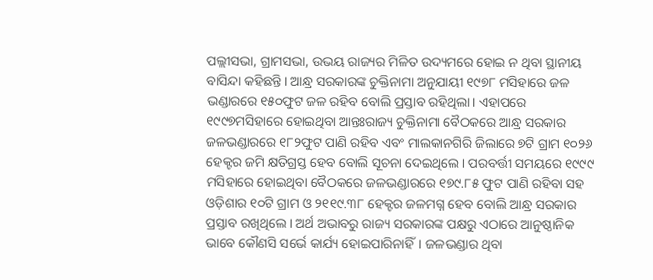ପଲ୍ଲୀସଭା, ଗ୍ରାମସଭା, ଉଭୟ ରାଜ୍ୟର ମିଳିତ ଉଦ୍ୟମରେ ହୋଇ ନ ଥିବା ସ୍ଥାନୀୟ ବାସିନ୍ଦା କହିଛନ୍ତି। ଆନ୍ଧ୍ର ସରକାରଙ୍କ ଚୁକ୍ତିନାମା ଅନୁଯାୟୀ ୧୯୭୮ ମସିହାରେ ଜଳ ଭଣ୍ଡାରରେ ୧୫୦ଫୁଟ ଜଳ ରହିବ ବୋଲି ପ୍ରସ୍ତାବ ରହିଥିଲା। ଏହାପରେ ୧୯୯୭ମସିହାରେ ହୋଇଥିବା ଆନ୍ତଃରାଜ୍ୟ ଚୁକ୍ତିନାମା ବୈଠକରେ ଆନ୍ଧ୍ର ସରକାର ଜଳଭଣ୍ଡାରରେ ୧୮୨ଫୁଟ ପାଣି ରହିବ ଏବଂ ମାଲକାନଗିରି ଜିଲାରେ ୭ଟି ଗ୍ରାମ ୧୦୨୬ ହେକ୍ଟର ଜମି କ୍ଷତିଗ୍ରସ୍ତ ହେବ ବୋଲି ସୂଚନା ଦେଇଥିଲେ। ପରବର୍ତ୍ତୀ ସମୟରେ ୧୯୯୯ ମସିହାରେ ହୋଇଥିବା ବୈଠକରେ ଜଳଭଣ୍ଡାରରେ ୧୭୯.୮୫ ଫୁଟ ପାଣି ରହିବା ସହ ଓଡ଼ିଶାର ୧୦ଟି ଗ୍ରାମ ଓ ୨୧୧୯.୩୮ ହେକ୍ଟର ଜଳମଗ୍ନ ହେବ ବୋଲି ଆନ୍ଧ୍ର ସରକାର ପ୍ରସ୍ତାବ ରଖିଥିଲେ। ଅର୍ଥ ଅଭାବରୁ ରାଜ୍ୟ ସରକାରଙ୍କ ପକ୍ଷରୁ ଏଠାରେ ଆନୁଷ୍ଠାନିକ ଭାବେ କୌଣସି ସର୍ଭେ କାର୍ଯ୍ୟ ହୋଇପାରିନାହିଁ। ଜଳଭଣ୍ଡାର ଥିବା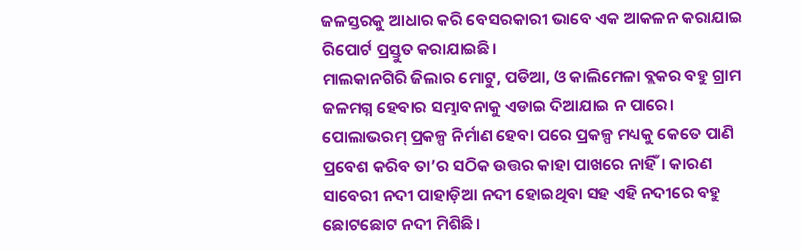ଜଳସ୍ତରକୁ ଆଧାର କରି ବେସରକାରୀ ଭାବେ ଏକ ଆକଳନ କରାଯାଇ ରିପୋର୍ଟ ପ୍ରସ୍ତୁତ କରାଯାଇଛି।
ମାଲକାନଗିରି ଜିଲାର ମୋଟୁ, ପଡିଆ, ଓ କାଲିମେଳା ବ୍ଲକର ବହୁ ଗ୍ରାମ ଜଳମଗ୍ନ ହେବାର ସମ୍ଭାବନାକୁ ଏଡାଇ ଦିଆଯାଇ ନ ପାରେ। ପୋଲାଭରମ୍ ପ୍ରକଳ୍ପ ନିର୍ମାଣ ହେବା ପରେ ପ୍ରକଳ୍ପ ମଧ୍ୟକୁ କେତେ ପାଣି ପ୍ରବେଶ କରିବ ତା’ର ସଠିକ ଉତ୍ତର କାହା ପାଖରେ ନାହିଁ। କାରଣ ସାବେରୀ ନଦୀ ପାହାଡ଼ିଆ ନଦୀ ହୋଇଥିବା ସହ ଏହି ନଦୀରେ ବହୁ ଛୋଟଛୋଟ ନଦୀ ମିଶିଛି।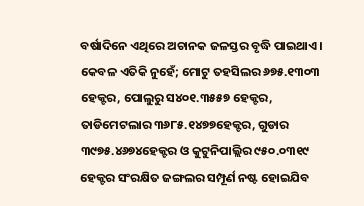ବର୍ଷାଦିନେ ଏଥିରେ ଅଚାନକ ଜଳସ୍ତର ବୃଦ୍ଧି ପାଇଥାଏ। କେବଳ ଏତିକି ନୁହେଁ; ମୋଟୁ ତହସିଲର ୬୭୫.୧୩୦୩ ହେକ୍ଟର, ପୋଲୁରୁ ସ୪୦୧.୩୫୫୭ ହେକ୍ଟର, ତାଡିମେଟଲାର ୩୬୮୫.୧୪୭୭ହେକ୍ଟର, ଗୁଡାର ୩୯୭୫.୪୬୭୪ହେକ୍ଟର ଓ କୁଟୁନିପାଲ୍ଲିର ୯୫୦.୦୩୧୯ ହେକ୍ଟର ସଂରକ୍ଷିତ ଜଙ୍ଗଲର ସମ୍ପୂର୍ଣ ନଷ୍ଟ ହୋଇଯିବ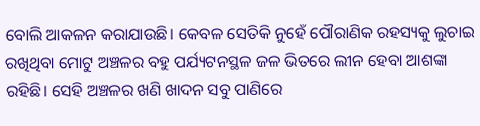ବୋଲି ଆକଳନ କରାଯାଉଛି। କେବଳ ସେତିକି ନୁହେଁ ପୌରାଣିକ ରହସ୍ୟକୁ ଲୁଚାଇ ରଖିଥିବା ମୋଟୁ ଅଞ୍ଚଳର ବହୁ ପର୍ଯ୍ୟଟନସ୍ଥଳ ଜଳ ଭିତରେ ଲୀନ ହେବା ଆଶଙ୍କା ରହିଛି। ସେହି ଅଞ୍ଚଳର ଖଣି ଖାଦନ ସବୁ ପାଣିରେ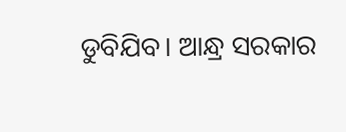ଡୁବିଯିବ। ଆନ୍ଧ୍ର ସରକାର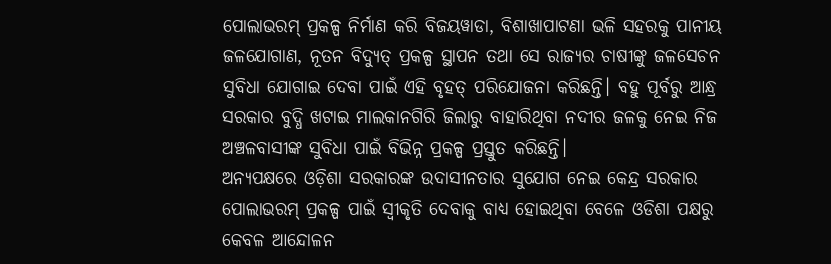ପୋଲାଭରମ୍ ପ୍ରକଳ୍ପ ନିର୍ମାଣ କରି ବିଜୟୱାଡା, ବିଶାଖାପାଟଣା ଭଳି ସହରକୁ ପାନୀୟ ଜଳଯୋଗାଣ, ନୂତନ ବିଦ୍ୟୁତ୍ ପ୍ରକଳ୍ପ ସ୍ଥାପନ ତଥା ସେ ରାଜ୍ୟର ଚାଷୀଙ୍କୁ ଜଳସେଚନ ସୁବିଧା ଯୋଗାଇ ଦେବା ପାଇଁ ଏହି ବୃହତ୍ ପରିଯୋଜନା କରିଛନ୍ତି। ବହୁ ପୂର୍ବରୁ ଆନ୍ଧ୍ର ସରକାର ବୁଦ୍ଧି ଖଟାଇ ମାଲକାନଗିରି ଜିଲାରୁ ବାହାରିଥିବା ନଦୀର ଜଳକୁ ନେଇ ନିଜ ଅଞ୍ଚଳବାସୀଙ୍କ ସୁବିଧା ପାଇଁ ବିଭିନ୍ନ ପ୍ରକଳ୍ପ ପ୍ରସ୍ତୁତ କରିଛନ୍ତି।
ଅନ୍ୟପକ୍ଷରେ ଓଡ଼ିଶା ସରକାରଙ୍କ ଉଦାସୀନତାର ସୁଯୋଗ ନେଇ କେନ୍ଦ୍ର ସରକାର ପୋଲାଭରମ୍ ପ୍ରକଳ୍ପ ପାଇଁ ସ୍ୱୀକୃତି ଦେବାକୁ ବାଧ୍ୟ ହୋଇଥିବା ବେଳେ ଓଡିଶା ପକ୍ଷରୁ କେବଳ ଆନ୍ଦୋଳନ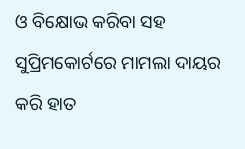ଓ ବିକ୍ଷୋଭ କରିବା ସହ ସୁପ୍ରିମକୋର୍ଟରେ ମାମଲା ଦାୟର କରି ହାତ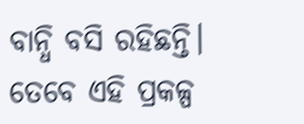ବାନ୍ଧି ବସି ରହିଛନ୍ତି। ତେବେ ଏହି ପ୍ରକଳ୍ପ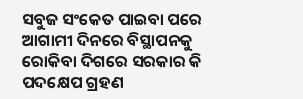ସବୁଜ ସଂକେତ ପାଇବା ପରେ ଆଗାମୀ ଦିନରେ ବିସ୍ଥାପନକୁ ରୋକିବା ଦିଗରେ ସରକାର କି ପଦକ୍ଷେପ ଗ୍ରହଣ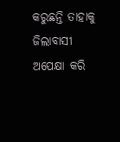କରୁଛନ୍ତି ତାହାକୁ ଜିଲାବାସୀ ଅପେକ୍ଷା କରି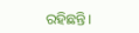ରହିଛନ୍ତି।